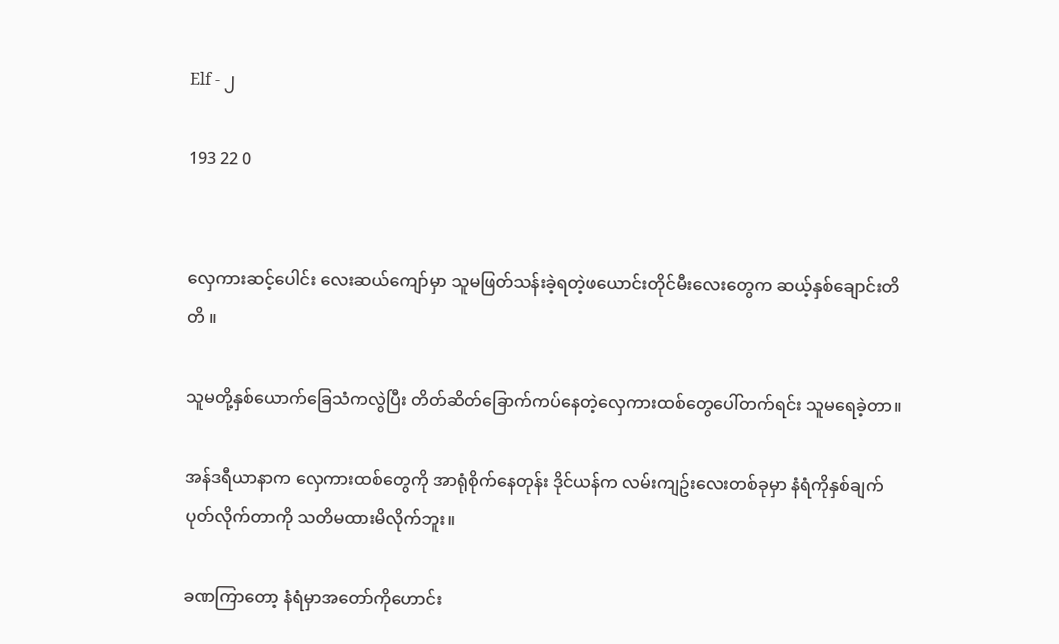Elf - ၂

193 22 0


လှေကားဆင့်ပေါင်း လေးဆယ်ကျော်မှာ သူမဖြတ်သန်းခဲ့ရတဲ့ဖယောင်းတိုင်မီးလေးတွေက ဆယ့်နှစ်ချောင်းတိတိ ။

သူမတို့နှစ်ယောက်ခြေသံကလွဲပြီး တိတ်ဆိတ်ခြောက်ကပ်နေတဲ့လှေကားထစ်တွေပေါ်တက်ရင်း သူမရေခဲ့တာ။

အန်ဒရီယာနာက လှေကားထစ်တွေကို အာရုံစိုက်နေတုန်း ဒိုင်ယန်က လမ်းကျဥ်းလေးတစ်ခုမှာ နံရံကိုနှစ်ချက်ပုတ်လိုက်တာကို သတိမထားမိလိုက်ဘူး။

ခဏကြာတော့ နံရံမှာအတော်ကိုဟောင်း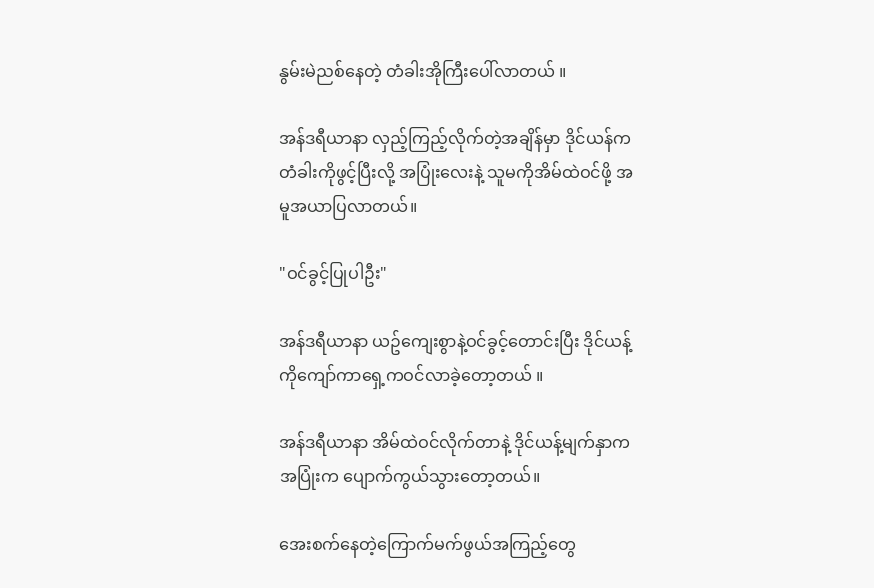နွမ်းမဲညစ်နေတဲ့ တံခါးအိုကြီးပေါ်လာတယ် ။

အန်ဒရီယာနာ လှည့်ကြည့်လိုက်တဲ့အချိန်မှာ ဒိုင်ယန်ကတံခါးကိုဖွင့်ပြီးလို့ အပြုံးလေးနဲ့ သူမကိုအိမ်ထဲဝင်ဖို့ အမူအယာပြလာတယ်။

"ဝင်ခွင့်ပြုပါဦး"

အန်ဒရီယာနာ ယဥ်ကျေးစွာနဲ့ဝင်ခွင့်တောင်းပြီး ဒိုင်ယန့်ကိုကျော်ကာရှေ့ကဝင်လာခဲ့တော့တယ် ။

အန်ဒရီယာနာ အိမ်ထဲဝင်လိုက်တာနဲ့ ဒိုင်ယန့်မျက်နှာကအပြုံးက ပျောက်ကွယ်သွားတော့တယ်။

အေးစက်နေတဲ့ကြောက်မက်ဖွယ်အကြည့်တွေ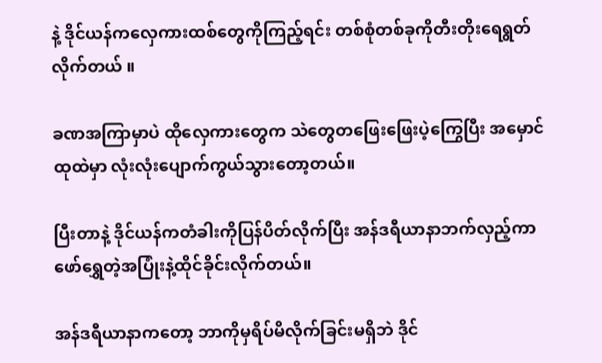နဲ့ ဒိုင်ယန်ကလှေကားထစ်တွေကိုကြည့်ရင်း တစ်စုံတစ်ခုကိုတီးတိုးရေရွတ်လိုက်တယ် ။

ခဏအကြာမှာပဲ ထိုလှေကားတွေက သဲတွေတဖြေးဖြေးပဲ့ကြွေပြီး အမှောင်ထုထဲမှာ လုံးလုံးပျောက်ကွယ်သွားတော့တယ်။

ပြီးတာနဲ့ ဒိုင်ယန်ကတံခါးကိုပြန်ပိတ်လိုက်ပြီး အန်ဒရီယာနာဘက်လှည့်ကာ ဖော်ရွှေတဲ့အပြုံးနဲ့ထိုင်ခိုင်းလိုက်တယ်။

အန်ဒရီယာနာကတော့ ဘာကိုမှရိပ်မိလိုက်ခြင်းမရှိဘဲ ဒိုင်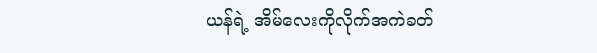ယန်ရဲ့ အိမ်လေးကိုလိုက်အကဲခတ်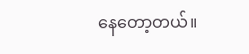နေတော့တယ်။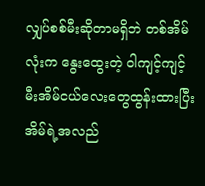လျှပ်စစ်မီးဆိုတာမရှိဘဲ တစ်အိမ်လုံးက နွေးထွေးတဲ့ ဝါကျင့်ကျင့် မီးအိမ်ငယ်လေးတွေထွန်းထားပြီး အိမ်ရဲ့အလည်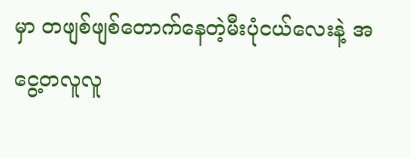မှာ တဖျစ်ဖျစ်တောက်နေတဲ့မီးပုံငယ်လေးနဲ့ အငွေ့တလူလူ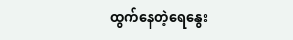ထွက်နေတဲ့ရေနွေး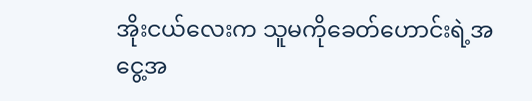အိုးငယ်လေးက သူမကိုခေတ်ဟောင်းရဲ့အငွေ့အ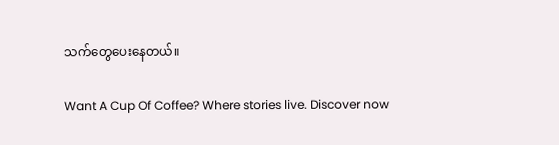သက်တွေပေးနေတယ်။

Want A Cup Of Coffee? Where stories live. Discover now